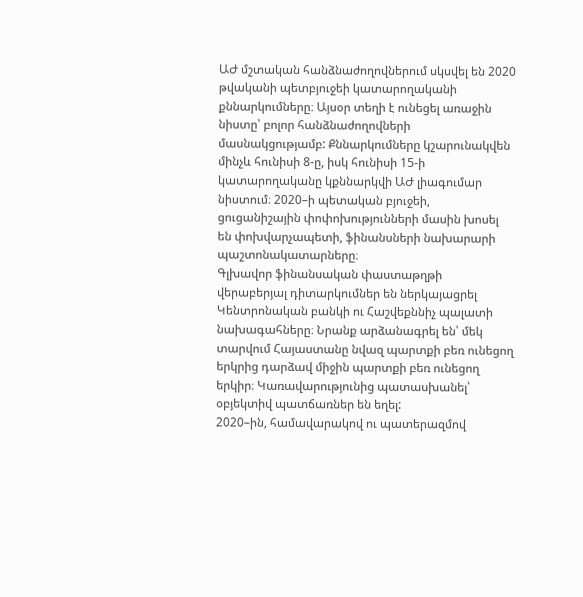ԱԺ մշտական հանձնաժողովներում սկսվել են 2020 թվականի պետբյուջեի կատարողականի քննարկումները։ Այսօր տեղի է ունեցել առաջին նիստը՝ բոլոր հանձնաժողովների մասնակցությամբ: Քննարկումները կշարունակվեն մինչև հունիսի 8-ը, իսկ հունիսի 15-ի կատարողականը կքննարկվի ԱԺ լիագումար նիստում։ 2020–ի պետական բյուջեի, ցուցանիշային փոփոխությունների մասին խոսել են փոխվարչապետի, ֆինանսների նախարարի պաշտոնակատարները։
Գլխավոր ֆինանսական փաստաթղթի վերաբերյալ դիտարկումներ են ներկայացրել Կենտրոնական բանկի ու Հաշվեքննիչ պալատի նախագահները։ Նրանք արձանագրել են՝ մեկ տարվում Հայաստանը նվազ պարտքի բեռ ունեցող երկրից դարձավ միջին պարտքի բեռ ունեցող երկիր։ Կառավարությունից պատասխանել՝ օբյեկտիվ պատճառներ են եղել:
2020–ին, համավարակով ու պատերազմով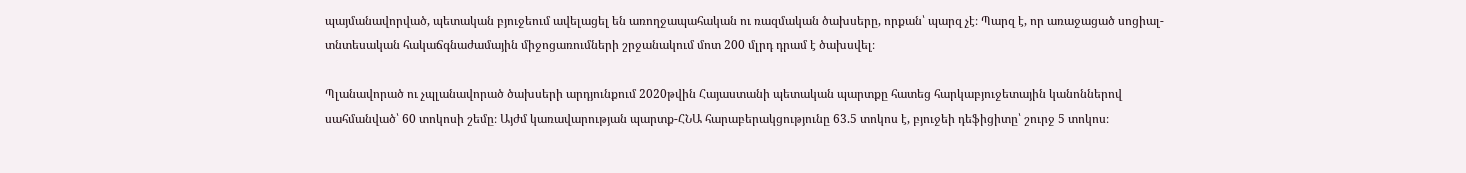պայմանավորված, պետական բյուջեում ավելացել են առողջապահական ու ռազմական ծախսերը, որքան՝ պարզ չէ։ Պարզ է, որ առաջացած սոցիալ-տնտեսական հակաճգնաժամային միջոցառումների շրջանակում մոտ 200 մլրդ դրամ է ծախսվել։

Պլանավորած ու չպլանավորած ծախսերի արդյունքում 2020թվին Հայաստանի պետական պարտքը հատեց հարկաբյուջետային կանոններով սահմանված՝ 60 տոկոսի շեմը։ Այժմ կառավարության պարտք-ՀՆԱ հարաբերակցությունը 63.5 տոկոս է, բյուջեի դեֆիցիտը՝ շուրջ 5 տոկոս։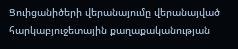Ցուիցանիծերի վերանայումը վերանայված հարկաբյուջետային քաղաքականության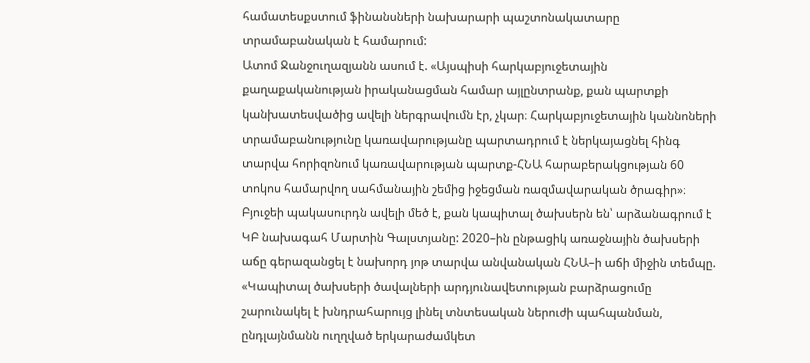համատեսքստում ֆինանսների նախարարի պաշտոնակատարը տրամաբանական է համարում:
Ատոմ Ջանջուղազյանն ասում է. «Այսպիսի հարկաբյուջետային քաղաքականության իրականացման համար այլընտրանք, քան պարտքի կանխատեսվածից ավելի ներգրավումն էր, չկար։ Հարկաբյուջետային կաննոների տրամաբանությունը կառավարությանը պարտադրում է ներկայացնել հինգ տարվա հորիզոնում կառավարության պարտք-ՀՆԱ հարաբերակցության 60 տոկոս համարվող սահմանային շեմից իջեցման ռազմավարական ծրագիր»։
Բյուջեի պակասուրդն ավելի մեծ է, քան կապիտալ ծախսերն են՝ արձանագրում է ԿԲ նախագահ Մարտին Գալստյանը: 2020–ին ընթացիկ առաջնային ծախսերի աճը գերազանցել է նախորդ յոթ տարվա անվանական ՀՆԱ–ի աճի միջին տեմպը.
«Կապիտալ ծախսերի ծավալների արդյունավետության բարձրացումը շարունակել է խնդրահարույց լինել տնտեսական ներուժի պահպանման, ընդլայնմանն ուղղված երկարաժամկետ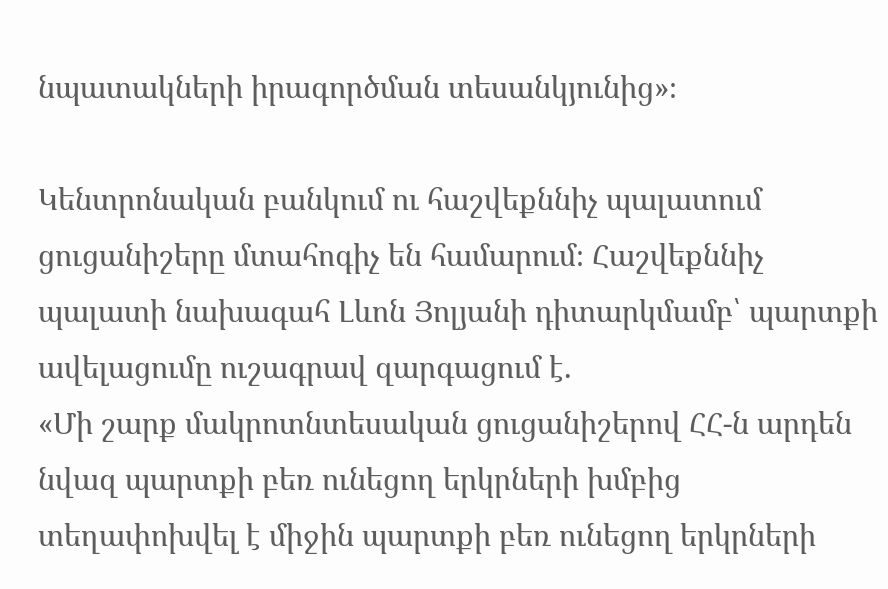նպատակների իրագործման տեսանկյունից»։

Կենտրոնական բանկում ու հաշվեքննիչ պալատում ցուցանիշերը մտահոգիչ են համարում։ Հաշվեքննիչ պալատի նախագահ Լևոն Յոլյանի դիտարկմամբ՝ պարտքի ավելացումը ուշագրավ զարգացում է.
«Մի շարք մակրոտնտեսական ցուցանիշերով ՀՀ-ն արդեն նվազ պարտքի բեռ ունեցող երկրների խմբից տեղափոխվել է միջին պարտքի բեռ ունեցող երկրների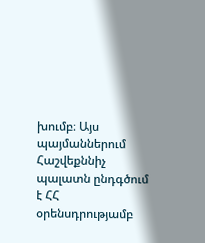խումբ։ Այս պայմաններում Հաշվեքննիչ պալատն ընդգծում է ՀՀ օրենսդրությամբ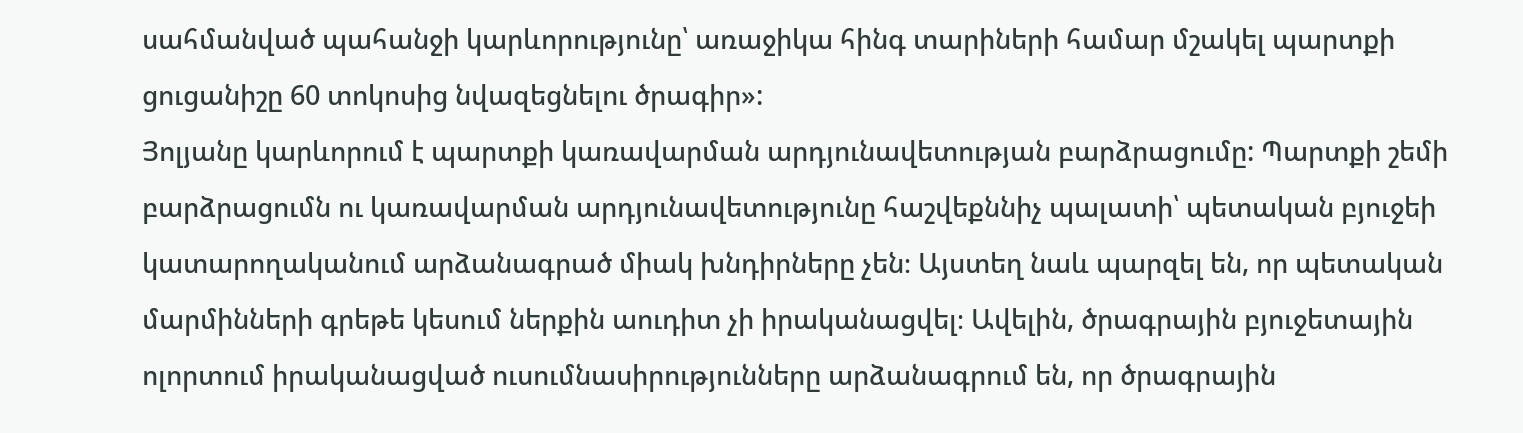սահմանված պահանջի կարևորությունը՝ առաջիկա հինգ տարիների համար մշակել պարտքի ցուցանիշը 60 տոկոսից նվազեցնելու ծրագիր»:
Յոլյանը կարևորում է պարտքի կառավարման արդյունավետության բարձրացումը: Պարտքի շեմի բարձրացումն ու կառավարման արդյունավետությունը հաշվեքննիչ պալատի՝ պետական բյուջեի կատարողականում արձանագրած միակ խնդիրները չեն։ Այստեղ նաև պարզել են, որ պետական մարմինների գրեթե կեսում ներքին աուդիտ չի իրականացվել։ Ավելին, ծրագրային բյուջետային ոլորտում իրականացված ուսումնասիրությունները արձանագրում են, որ ծրագրային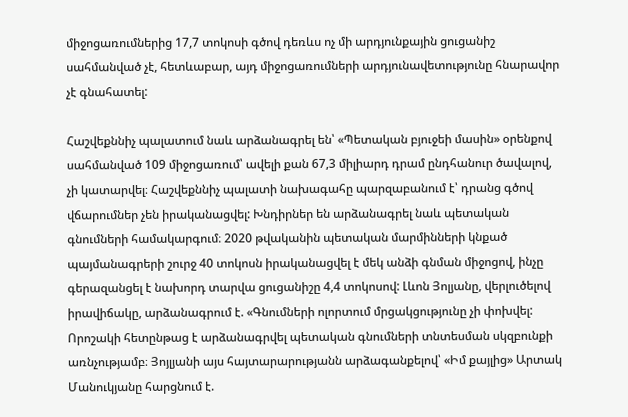միջոցառումներից 17,7 տոկոսի գծով դեռևս ոչ մի արդյունքային ցուցանիշ սահմանված չէ, հետևաբար, այդ միջոցառումների արդյունավետությունը հնարավոր չէ գնահատել:

Հաշվեքննիչ պալատում նաև արձանագրել են՝ «Պետական բյուջեի մասին» օրենքով սահմանված 109 միջոցառում՝ ավելի քան 67,3 միլիարդ դրամ ընդհանուր ծավալով, չի կատարվել։ Հաշվեքննիչ պալատի նախագահը պարզաբանում է՝ դրանց գծով վճարումներ չեն իրականացվել: Խնդիրներ են արձանագրել նաև պետական գնումների համակարգում։ 2020 թվականին պետական մարմինների կնքած պայմանագրերի շուրջ 40 տոկոսն իրականացվել է մեկ անձի գնման միջոցով, ինչը գերազանցել է նախորդ տարվա ցուցանիշը 4,4 տոկոսով: Լևոն Յոլյանը, վերլուծելով իրավիճակը, արձանագրում է. «Գնումների ոլորտում մրցակցությունը չի փոխվել: Որոշակի հետընթաց է արձանագրվել պետական գնումների տնտեսման սկզբունքի առնչությամբ։ Յոյլյանի այս հայտարարությանն արձագանքելով՝ «Իմ քայլից» Արտակ Մանուկյանը հարցնում է.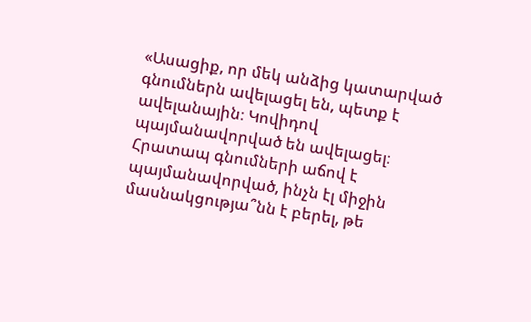«Ասացիք, որ մեկ անձից կատարված գնումներն ավելացել են, պետք է ավելանային։ Կովիդով պայմանավորված են ավելացել։ Հրատապ գնումների աճով է պայմանավորված, ինչն էլ միջին մասնակցությա՞նն է բերել, թե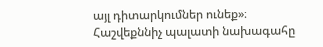այլ դիտարկումներ ունեք»։
Հաշվեքննիչ պալատի նախագահը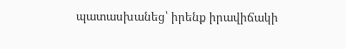պատասխանեց՝ իրենք իրավիճակի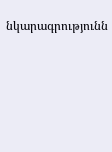նկարագրությունն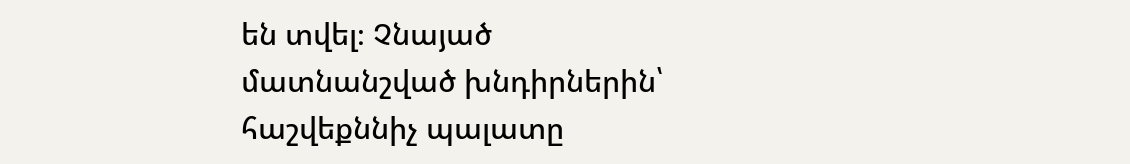են տվել։ Չնայած մատնանշված խնդիրներին՝ հաշվեքննիչ պալատը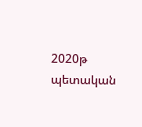2020թ պետական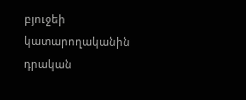բյուջեի կատարողականին դրական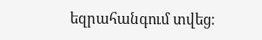եզրահանգում տվեց։